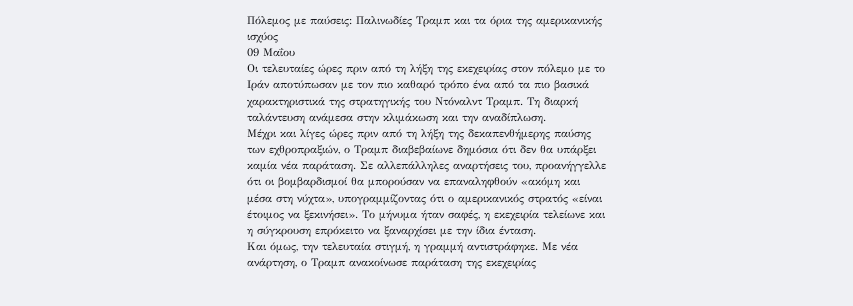Πόλεμος με παύσεις: Παλινωδίες Τραμπ και τα όρια της αμερικανικής ισχύος
09 Μαΐου
Οι τελευταίες ώρες πριν από τη λήξη της εκεχειρίας στον πόλεμο με το Ιράν αποτύπωσαν με τον πιο καθαρό τρόπο ένα από τα πιο βασικά χαρακτηριστικά της στρατηγικής του Ντόναλντ Τραμπ. Τη διαρκή ταλάντευση ανάμεσα στην κλιμάκωση και την αναδίπλωση.
Μέχρι και λίγες ώρες πριν από τη λήξη της δεκαπενθήμερης παύσης των εχθροπραξιών, ο Τραμπ διαβεβαίωνε δημόσια ότι δεν θα υπάρξει καμία νέα παράταση. Σε αλλεπάλληλες αναρτήσεις του, προανήγγελλε ότι οι βομβαρδισμοί θα μπορούσαν να επαναληφθούν «ακόμη και μέσα στη νύχτα», υπογραμμίζοντας ότι ο αμερικανικός στρατός «είναι έτοιμος να ξεκινήσει». Το μήνυμα ήταν σαφές, η εκεχειρία τελείωνε και η σύγκρουση επρόκειτο να ξαναρχίσει με την ίδια ένταση.
Και όμως, την τελευταία στιγμή, η γραμμή αντιστράφηκε. Με νέα ανάρτηση, ο Τραμπ ανακοίνωσε παράταση της εκεχειρίας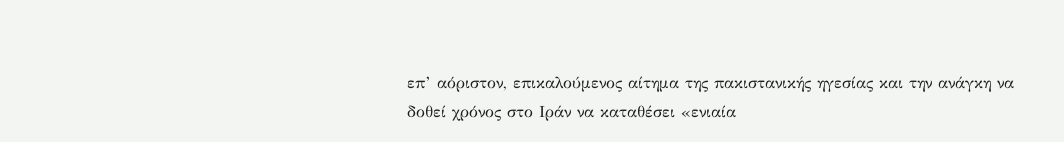επ’ αόριστον, επικαλούμενος αίτημα της πακιστανικής ηγεσίας και την ανάγκη να δοθεί χρόνος στο Ιράν να καταθέσει «ενιαία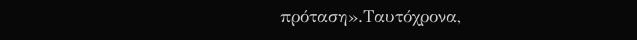πρόταση».Ταυτόχρονα,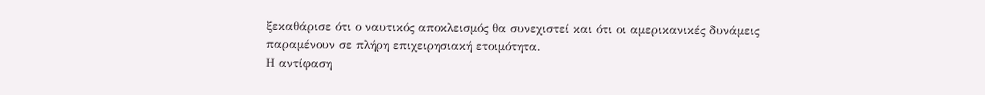ξεκαθάρισε ότι ο ναυτικός αποκλεισμός θα συνεχιστεί και ότι οι αμερικανικές δυνάμεις παραμένουν σε πλήρη επιχειρησιακή ετοιμότητα.
Η αντίφαση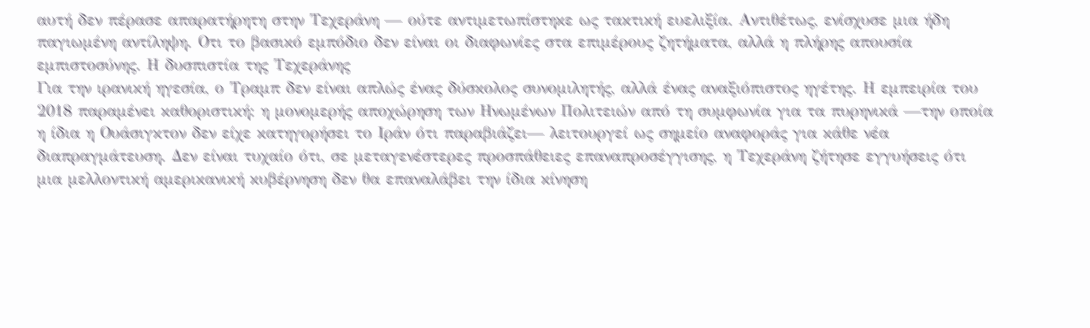αυτή δεν πέρασε απαρατήρητη στην Τεχεράνη — ούτε αντιμετωπίστηκε ως τακτική ευελιξία. Αντιθέτως, ενίσχυσε μια ήδη παγιωμένη αντίληψη. Οτι το βασικό εμπόδιο δεν είναι οι διαφωνίες στα επιμέρους ζητήματα, αλλά η πλήρης απουσία εμπιστοσύνης. Η δυσπιστία της Τεχεράνης
Για την ιρανική ηγεσία, ο Τραμπ δεν είναι απλώς ένας δύσκολος συνομιλητής, αλλά ένας αναξιόπιστος ηγέτης. Η εμπειρία του 2018 παραμένει καθοριστική: η μονομερής αποχώρηση των Ηνωμένων Πολιτειών από τη συμφωνία για τα πυρηνικά —την οποία η ίδια η Ουάσιγκτον δεν είχε κατηγορήσει το Ιράν ότι παραβιάζει— λειτουργεί ως σημείο αναφοράς για κάθε νέα διαπραγμάτευση. Δεν είναι τυχαίο ότι, σε μεταγενέστερες προσπάθειες επαναπροσέγγισης, η Τεχεράνη ζήτησε εγγυήσεις ότι μια μελλοντική αμερικανική κυβέρνηση δεν θα επαναλάβει την ίδια κίνηση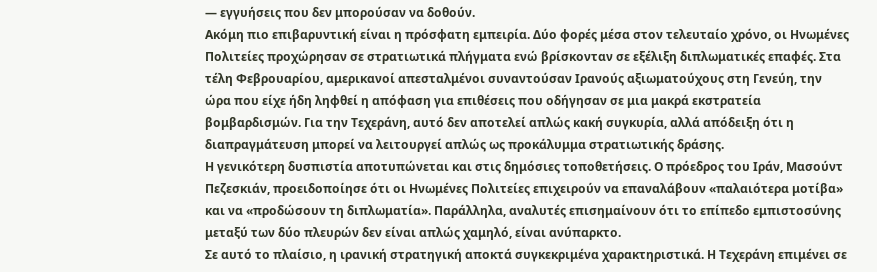— εγγυήσεις που δεν μπορούσαν να δοθούν.
Ακόμη πιο επιβαρυντική είναι η πρόσφατη εμπειρία. Δύο φορές μέσα στον τελευταίο χρόνο, οι Ηνωμένες Πολιτείες προχώρησαν σε στρατιωτικά πλήγματα ενώ βρίσκονταν σε εξέλιξη διπλωματικές επαφές. Στα τέλη Φεβρουαρίου, αμερικανοί απεσταλμένοι συναντούσαν Ιρανούς αξιωματούχους στη Γενεύη, την ώρα που είχε ήδη ληφθεί η απόφαση για επιθέσεις που οδήγησαν σε μια μακρά εκστρατεία βομβαρδισμών. Για την Τεχεράνη, αυτό δεν αποτελεί απλώς κακή συγκυρία, αλλά απόδειξη ότι η διαπραγμάτευση μπορεί να λειτουργεί απλώς ως προκάλυμμα στρατιωτικής δράσης.
Η γενικότερη δυσπιστία αποτυπώνεται και στις δημόσιες τοποθετήσεις. Ο πρόεδρος του Ιράν, Μασούντ Πεζεσκιάν, προειδοποίησε ότι οι Ηνωμένες Πολιτείες επιχειρούν να επαναλάβουν «παλαιότερα μοτίβα» και να «προδώσουν τη διπλωματία». Παράλληλα, αναλυτές επισημαίνουν ότι το επίπεδο εμπιστοσύνης μεταξύ των δύο πλευρών δεν είναι απλώς χαμηλό, είναι ανύπαρκτο.
Σε αυτό το πλαίσιο, η ιρανική στρατηγική αποκτά συγκεκριμένα χαρακτηριστικά. Η Τεχεράνη επιμένει σε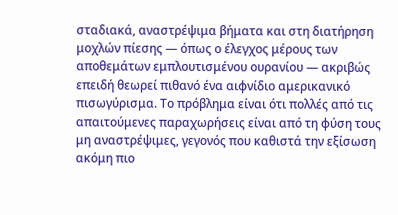σταδιακά, αναστρέψιμα βήματα και στη διατήρηση μοχλών πίεσης — όπως ο έλεγχος μέρους των αποθεμάτων εμπλουτισμένου ουρανίου — ακριβώς επειδή θεωρεί πιθανό ένα αιφνίδιο αμερικανικό πισωγύρισμα. Το πρόβλημα είναι ότι πολλές από τις απαιτούμενες παραχωρήσεις είναι από τη φύση τους μη αναστρέψιμες, γεγονός που καθιστά την εξίσωση ακόμη πιο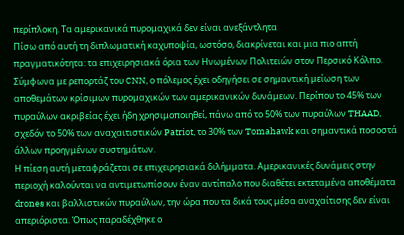περίπλοκη. Τα αμερικανικά πυρομαχικά δεν είναι ανεξάντλητα
Πίσω από αυτή τη διπλωματική καχυποψία, ωστόσο, διακρίνεται και μια πιο απτή πραγματικότητα: τα επιχειρησιακά όρια των Ηνωμένων Πολιτειών στον Περσικό Κόλπο.
Σύμφωνα με ρεπορτάζ του CNN, ο πόλεμος έχει οδηγήσει σε σημαντική μείωση των αποθεμάτων κρίσιμων πυρομαχικών των αμερικανικών δυνάμεων. Περίπου το 45% των πυραύλων ακριβείας έχει ήδη χρησιμοποιηθεί, πάνω από το 50% των πυραύλων THAAD, σχεδόν το 50% των αναχαιτιστικών Patriot, το 30% των Tomahawk και σημαντικά ποσοστά άλλων προηγμένων συστημάτων.
Η πίεση αυτή μεταφράζεται σε επιχειρησιακά διλήμματα. Αμερικανικές δυνάμεις στην περιοχή καλούνται να αντιμετωπίσουν έναν αντίπαλο που διαθέτει εκτεταμένα αποθέματα drones και βαλλιστικών πυραύλων, την ώρα που τα δικά τους μέσα αναχαίτισης δεν είναι απεριόριστα. Όπως παραδέχθηκε ο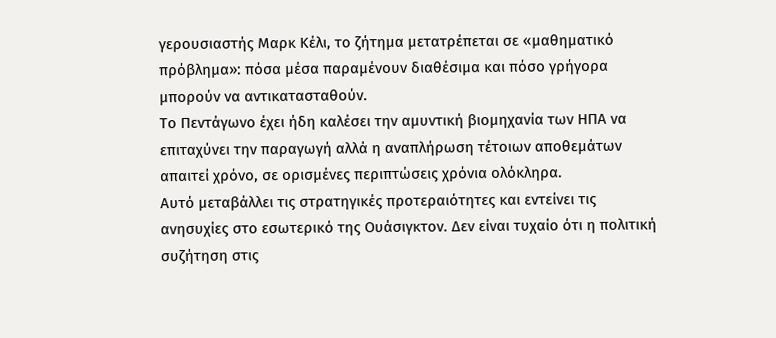γερουσιαστής Μαρκ Κέλι, το ζήτημα μετατρέπεται σε «μαθηματικό πρόβλημα»: πόσα μέσα παραμένουν διαθέσιμα και πόσο γρήγορα μπορούν να αντικατασταθούν.
Το Πεντάγωνο έχει ήδη καλέσει την αμυντική βιομηχανία των ΗΠΑ να επιταχύνει την παραγωγή αλλά η αναπλήρωση τέτοιων αποθεμάτων απαιτεί χρόνο, σε ορισμένες περιπτώσεις χρόνια ολόκληρα.
Αυτό μεταβάλλει τις στρατηγικές προτεραιότητες και εντείνει τις ανησυχίες στο εσωτερικό της Ουάσιγκτον. Δεν είναι τυχαίο ότι η πολιτική συζήτηση στις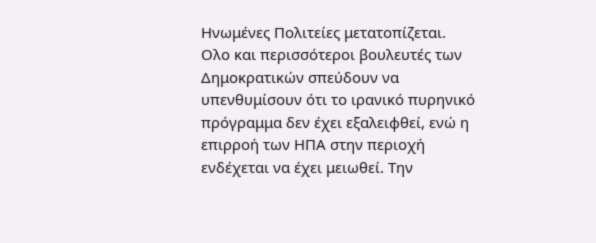Ηνωμένες Πολιτείες μετατοπίζεται.
Ολο και περισσότεροι βουλευτές των Δημοκρατικών σπεύδουν να υπενθυμίσουν ότι το ιρανικό πυρηνικό πρόγραμμα δεν έχει εξαλειφθεί, ενώ η επιρροή των ΗΠΑ στην περιοχή ενδέχεται να έχει μειωθεί. Την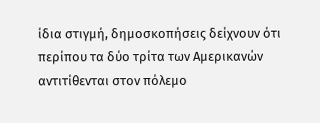ίδια στιγμή, δημοσκοπήσεις δείχνουν ότι περίπου τα δύο τρίτα των Αμερικανών αντιτίθενται στον πόλεμο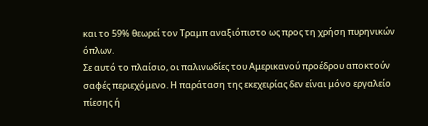και το 59% θεωρεί τον Τραμπ αναξιόπιστο ως προς τη χρήση πυρηνικών όπλων.
Σε αυτό το πλαίσιο, οι παλινωδίες του Αμερικανού προέδρου αποκτούν σαφές περιεχόμενο. Η παράταση της εκεχειρίας δεν είναι μόνο εργαλείο πίεσης ή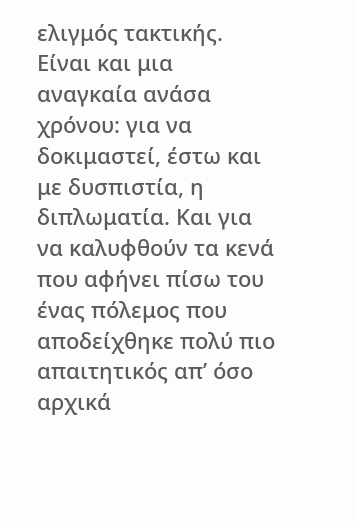ελιγμός τακτικής. Είναι και μια αναγκαία ανάσα χρόνου: για να δοκιμαστεί, έστω και με δυσπιστία, η διπλωματία. Και για να καλυφθούν τα κενά που αφήνει πίσω του ένας πόλεμος που αποδείχθηκε πολύ πιο απαιτητικός απ’ όσο αρχικά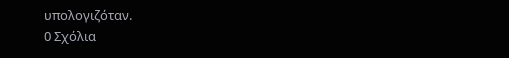υπολογιζόταν.
0 Σχόλια